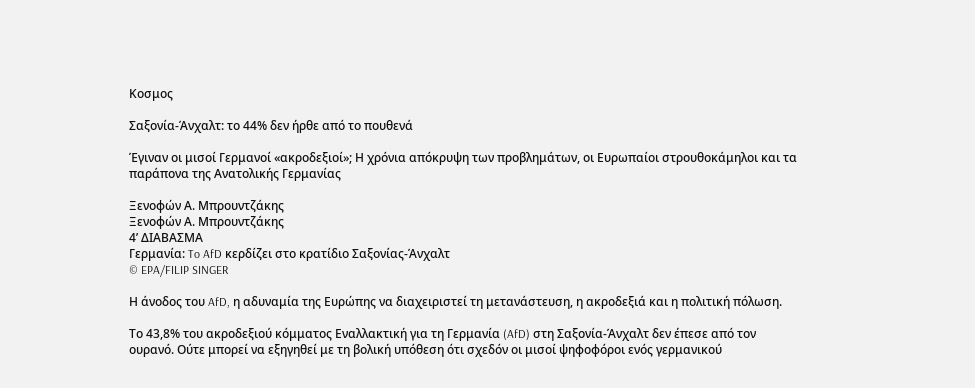Κοσμος

Σαξονία-Άνχαλτ: το 44% δεν ήρθε από το πουθενά

Έγιναν οι μισοί Γερμανοί «ακροδεξιοί»; Η χρόνια απόκρυψη των προβλημάτων, οι Ευρωπαίοι στρουθοκάμηλοι και τα παράπονα της Ανατολικής Γερμανίας

Ξενοφών Α. Μπρουντζάκης
Ξενοφών Α. Μπρουντζάκης
4’ ΔΙΑΒΑΣΜΑ
Γερμανία: To AfD κερδίζει στο κρατίδιο Σαξονίας-Άνχαλτ
© EPA/FILIP SINGER

Η άνοδος του AfD, η αδυναμία της Ευρώπης να διαχειριστεί τη μετανάστευση, η ακροδεξιά και η πολιτική πόλωση.

Το 43,8% του ακροδεξιού κόμματος Εναλλακτική για τη Γερμανία (AfD) στη Σαξονία-Άνχαλτ δεν έπεσε από τον ουρανό. Ούτε μπορεί να εξηγηθεί με τη βολική υπόθεση ότι σχεδόν οι μισοί ψηφοφόροι ενός γερμανικού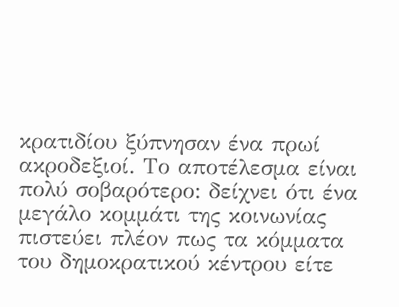κρατιδίου ξύπνησαν ένα πρωί ακροδεξιοί. Το αποτέλεσμα είναι πολύ σοβαρότερο: δείχνει ότι ένα μεγάλο κομμάτι της κοινωνίας πιστεύει πλέον πως τα κόμματα του δημοκρατικού κέντρου είτε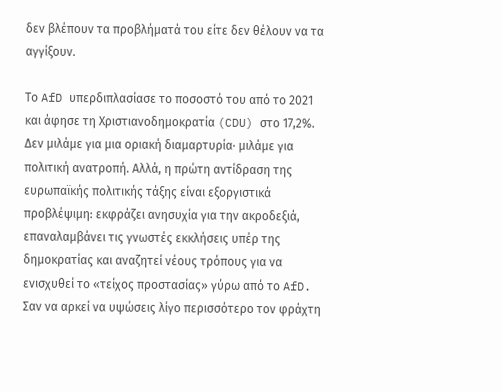δεν βλέπουν τα προβλήματά του είτε δεν θέλουν να τα αγγίξουν.

Το AfD υπερδιπλασίασε το ποσοστό του από το 2021 και άφησε τη Χριστιανοδημοκρατία (CDU) στο 17,2%. Δεν μιλάμε για μια οριακή διαμαρτυρία· μιλάμε για πολιτική ανατροπή. Αλλά, η πρώτη αντίδραση της ευρωπαϊκής πολιτικής τάξης είναι εξοργιστικά προβλέψιμη: εκφράζει ανησυχία για την ακροδεξιά, επαναλαμβάνει τις γνωστές εκκλήσεις υπέρ της δημοκρατίας και αναζητεί νέους τρόπους για να ενισχυθεί το «τείχος προστασίας» γύρω από το AfD. Σαν να αρκεί να υψώσεις λίγο περισσότερο τον φράχτη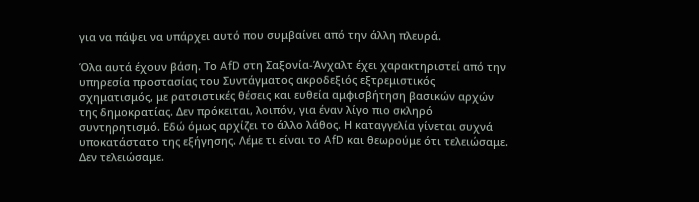για να πάψει να υπάρχει αυτό που συμβαίνει από την άλλη πλευρά.

Όλα αυτά έχουν βάση. Το AfD στη Σαξονία-Άνχαλτ έχει χαρακτηριστεί από την υπηρεσία προστασίας του Συντάγματος ακροδεξιός εξτρεμιστικός σχηματισμός, με ρατσιστικές θέσεις και ευθεία αμφισβήτηση βασικών αρχών της δημοκρατίας. Δεν πρόκειται, λοιπόν, για έναν λίγο πιο σκληρό συντηρητισμό. Εδώ όμως αρχίζει το άλλο λάθος. Η καταγγελία γίνεται συχνά υποκατάστατο της εξήγησης. Λέμε τι είναι το AfD και θεωρούμε ότι τελειώσαμε. Δεν τελειώσαμε.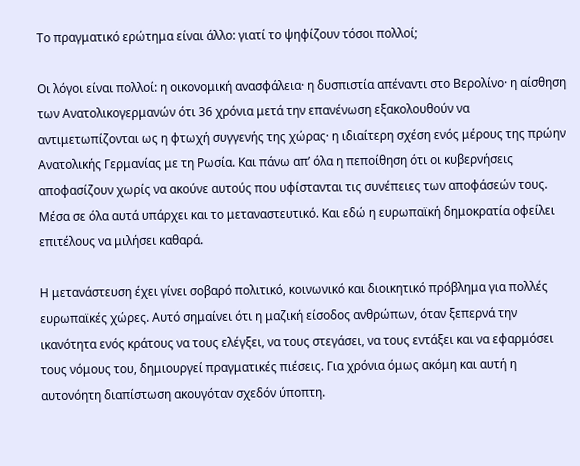Το πραγματικό ερώτημα είναι άλλο: γιατί το ψηφίζουν τόσοι πολλοί;

Οι λόγοι είναι πολλοί: η οικονομική ανασφάλεια· η δυσπιστία απέναντι στο Βερολίνο· η αίσθηση των Ανατολικογερμανών ότι 36 χρόνια μετά την επανένωση εξακολουθούν να αντιμετωπίζονται ως η φτωχή συγγενής της χώρας· η ιδιαίτερη σχέση ενός μέρους της πρώην Ανατολικής Γερμανίας με τη Ρωσία. Και πάνω απ’ όλα η πεποίθηση ότι οι κυβερνήσεις αποφασίζουν χωρίς να ακούνε αυτούς που υφίστανται τις συνέπειες των αποφάσεών τους. Μέσα σε όλα αυτά υπάρχει και το μεταναστευτικό. Και εδώ η ευρωπαϊκή δημοκρατία οφείλει επιτέλους να μιλήσει καθαρά.

Η μετανάστευση έχει γίνει σοβαρό πολιτικό, κοινωνικό και διοικητικό πρόβλημα για πολλές ευρωπαϊκές χώρες. Αυτό σημαίνει ότι η μαζική είσοδος ανθρώπων, όταν ξεπερνά την ικανότητα ενός κράτους να τους ελέγξει, να τους στεγάσει, να τους εντάξει και να εφαρμόσει τους νόμους του, δημιουργεί πραγματικές πιέσεις. Για χρόνια όμως ακόμη και αυτή η αυτονόητη διαπίστωση ακουγόταν σχεδόν ύποπτη.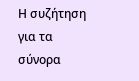Η συζήτηση για τα σύνορα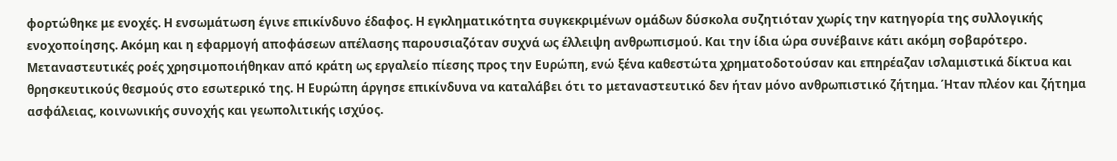φορτώθηκε με ενοχές. Η ενσωμάτωση έγινε επικίνδυνο έδαφος. Η εγκληματικότητα συγκεκριμένων ομάδων δύσκολα συζητιόταν χωρίς την κατηγορία της συλλογικής ενοχοποίησης. Ακόμη και η εφαρμογή αποφάσεων απέλασης παρουσιαζόταν συχνά ως έλλειψη ανθρωπισμού. Και την ίδια ώρα συνέβαινε κάτι ακόμη σοβαρότερο. Μεταναστευτικές ροές χρησιμοποιήθηκαν από κράτη ως εργαλείο πίεσης προς την Ευρώπη, ενώ ξένα καθεστώτα χρηματοδοτούσαν και επηρέαζαν ισλαμιστικά δίκτυα και θρησκευτικούς θεσμούς στο εσωτερικό της. Η Ευρώπη άργησε επικίνδυνα να καταλάβει ότι το μεταναστευτικό δεν ήταν μόνο ανθρωπιστικό ζήτημα. Ήταν πλέον και ζήτημα ασφάλειας, κοινωνικής συνοχής και γεωπολιτικής ισχύος.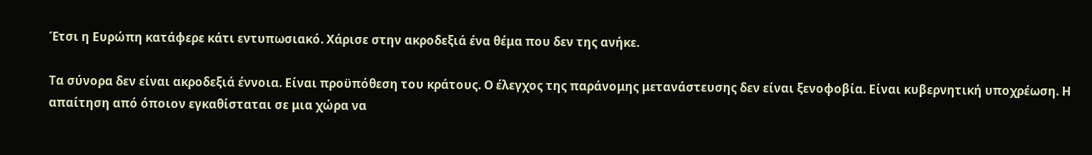Έτσι η Ευρώπη κατάφερε κάτι εντυπωσιακό. Χάρισε στην ακροδεξιά ένα θέμα που δεν της ανήκε.

Τα σύνορα δεν είναι ακροδεξιά έννοια. Είναι προϋπόθεση του κράτους. Ο έλεγχος της παράνομης μετανάστευσης δεν είναι ξενοφοβία. Είναι κυβερνητική υποχρέωση. Η απαίτηση από όποιον εγκαθίσταται σε μια χώρα να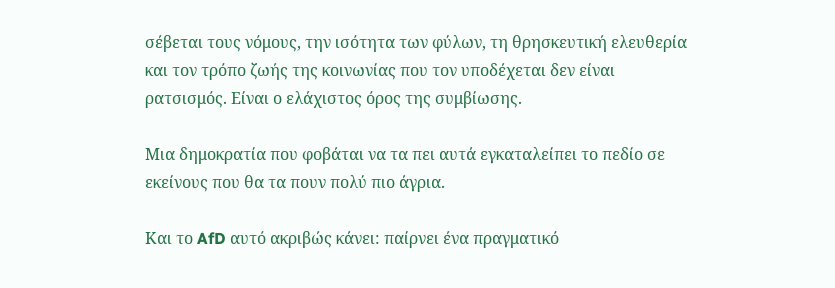σέβεται τους νόμους, την ισότητα των φύλων, τη θρησκευτική ελευθερία και τον τρόπο ζωής της κοινωνίας που τον υποδέχεται δεν είναι ρατσισμός. Είναι ο ελάχιστος όρος της συμβίωσης.

Μια δημοκρατία που φοβάται να τα πει αυτά εγκαταλείπει το πεδίο σε εκείνους που θα τα πουν πολύ πιο άγρια.

Και το AfD αυτό ακριβώς κάνει: παίρνει ένα πραγματικό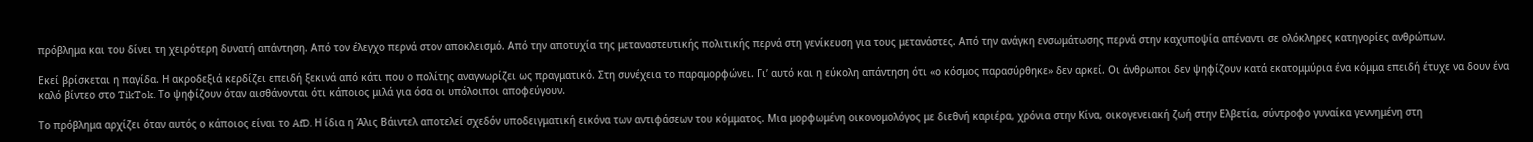πρόβλημα και του δίνει τη χειρότερη δυνατή απάντηση. Από τον έλεγχο περνά στον αποκλεισμό. Από την αποτυχία της μεταναστευτικής πολιτικής περνά στη γενίκευση για τους μετανάστες. Από την ανάγκη ενσωμάτωσης περνά στην καχυποψία απέναντι σε ολόκληρες κατηγορίες ανθρώπων.

Εκεί βρίσκεται η παγίδα. Η ακροδεξιά κερδίζει επειδή ξεκινά από κάτι που ο πολίτης αναγνωρίζει ως πραγματικό. Στη συνέχεια το παραμορφώνει. Γι’ αυτό και η εύκολη απάντηση ότι «ο κόσμος παρασύρθηκε» δεν αρκεί. Οι άνθρωποι δεν ψηφίζουν κατά εκατομμύρια ένα κόμμα επειδή έτυχε να δουν ένα καλό βίντεο στο TikTok. Το ψηφίζουν όταν αισθάνονται ότι κάποιος μιλά για όσα οι υπόλοιποι αποφεύγουν.

Το πρόβλημα αρχίζει όταν αυτός ο κάποιος είναι το AfD. Η ίδια η Άλις Βάιντελ αποτελεί σχεδόν υποδειγματική εικόνα των αντιφάσεων του κόμματος. Μια μορφωμένη οικονομολόγος με διεθνή καριέρα, χρόνια στην Κίνα, οικογενειακή ζωή στην Ελβετία, σύντροφο γυναίκα γεννημένη στη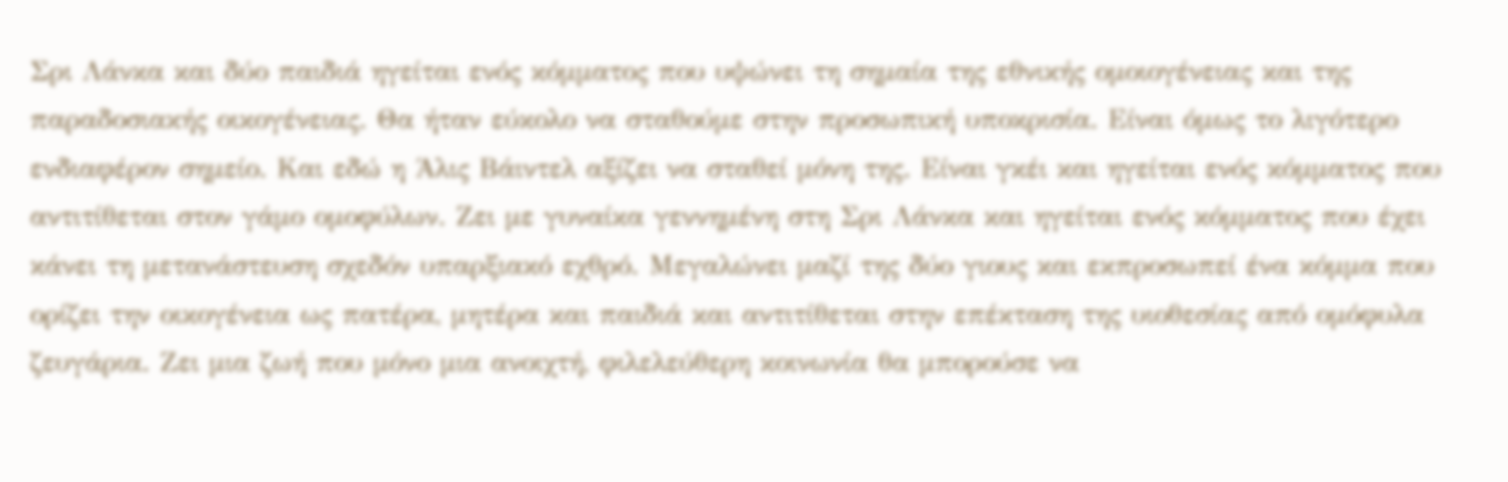Σρι Λάνκα και δύο παιδιά ηγείται ενός κόμματος που υψώνει τη σημαία της εθνικής ομοιογένειας και της παραδοσιακής οικογένειας. Θα ήταν εύκολο να σταθούμε στην προσωπική υποκρισία. Είναι όμως το λιγότερο ενδιαφέρον σημείο. Και εδώ η Άλις Βάιντελ αξίζει να σταθεί μόνη της. Είναι γκέι και ηγείται ενός κόμματος που αντιτίθεται στον γάμο ομοφύλων. Ζει με γυναίκα γεννημένη στη Σρι Λάνκα και ηγείται ενός κόμματος που έχει κάνει τη μετανάστευση σχεδόν υπαρξιακό εχθρό. Μεγαλώνει μαζί της δύο γιους και εκπροσωπεί ένα κόμμα που ορίζει την οικογένεια ως πατέρα, μητέρα και παιδιά και αντιτίθεται στην επέκταση της υιοθεσίας από ομόφυλα ζευγάρια. Ζει μια ζωή που μόνο μια ανοιχτή, φιλελεύθερη κοινωνία θα μπορούσε να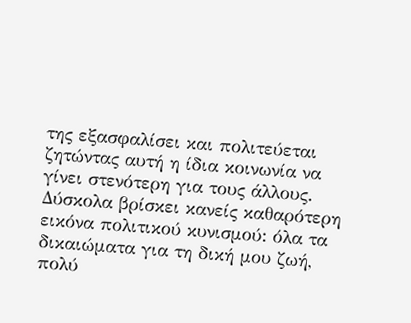της εξασφαλίσει και πολιτεύεται ζητώντας αυτή η ίδια κοινωνία να γίνει στενότερη για τους άλλους. Δύσκολα βρίσκει κανείς καθαρότερη εικόνα πολιτικού κυνισμού: όλα τα δικαιώματα για τη δική μου ζωή, πολύ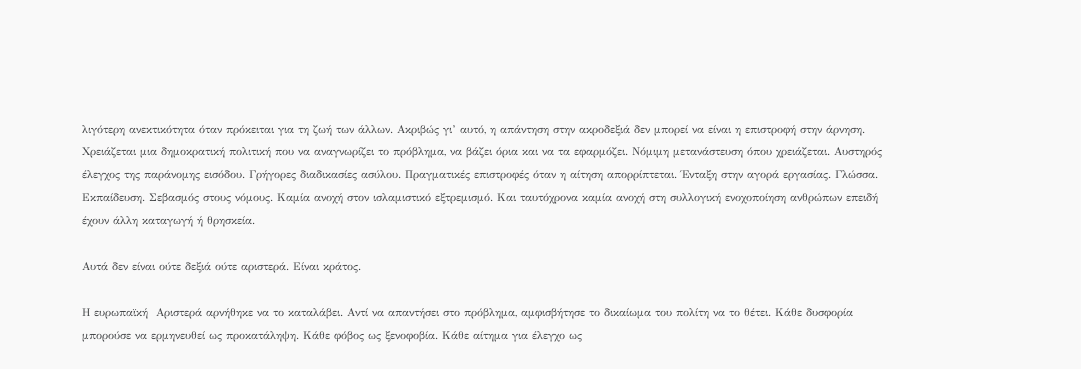λιγότερη ανεκτικότητα όταν πρόκειται για τη ζωή των άλλων. Ακριβώς γι’ αυτό, η απάντηση στην ακροδεξιά δεν μπορεί να είναι η επιστροφή στην άρνηση. Χρειάζεται μια δημοκρατική πολιτική που να αναγνωρίζει το πρόβλημα, να βάζει όρια και να τα εφαρμόζει. Νόμιμη μετανάστευση όπου χρειάζεται. Αυστηρός έλεγχος της παράνομης εισόδου. Γρήγορες διαδικασίες ασύλου. Πραγματικές επιστροφές όταν η αίτηση απορρίπτεται. Ένταξη στην αγορά εργασίας. Γλώσσα. Εκπαίδευση. Σεβασμός στους νόμους. Καμία ανοχή στον ισλαμιστικό εξτρεμισμό. Και ταυτόχρονα καμία ανοχή στη συλλογική ενοχοποίηση ανθρώπων επειδή έχουν άλλη καταγωγή ή θρησκεία.

Αυτά δεν είναι ούτε δεξιά ούτε αριστερά. Είναι κράτος.

Η ευρωπαϊκή  Αριστερά αρνήθηκε να το καταλάβει. Αντί να απαντήσει στο πρόβλημα, αμφισβήτησε το δικαίωμα του πολίτη να το θέτει. Κάθε δυσφορία μπορούσε να ερμηνευθεί ως προκατάληψη. Κάθε φόβος ως ξενοφοβία. Κάθε αίτημα για έλεγχο ως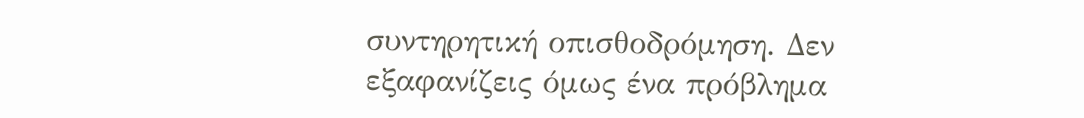συντηρητική οπισθοδρόμηση. Δεν εξαφανίζεις όμως ένα πρόβλημα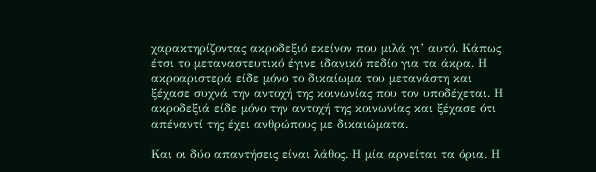χαρακτηρίζοντας ακροδεξιό εκείνον που μιλά γι’ αυτό. Κάπως έτσι το μεταναστευτικό έγινε ιδανικό πεδίο για τα άκρα. Η ακροαριστερά είδε μόνο το δικαίωμα του μετανάστη και ξέχασε συχνά την αντοχή της κοινωνίας που τον υποδέχεται. Η ακροδεξιά είδε μόνο την αντοχή της κοινωνίας και ξέχασε ότι απέναντί της έχει ανθρώπους με δικαιώματα.

Και οι δύο απαντήσεις είναι λάθος. Η μία αρνείται τα όρια. Η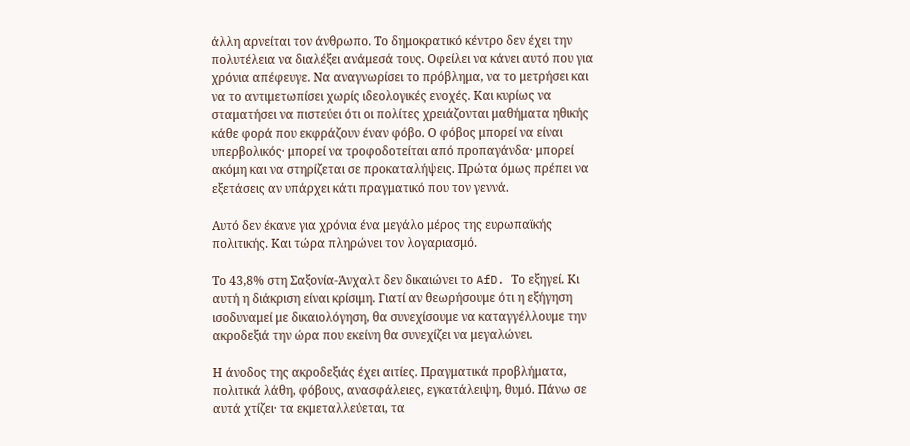άλλη αρνείται τον άνθρωπο. Το δημοκρατικό κέντρο δεν έχει την πολυτέλεια να διαλέξει ανάμεσά τους. Οφείλει να κάνει αυτό που για χρόνια απέφευγε. Να αναγνωρίσει το πρόβλημα, να το μετρήσει και να το αντιμετωπίσει χωρίς ιδεολογικές ενοχές. Και κυρίως να σταματήσει να πιστεύει ότι οι πολίτες χρειάζονται μαθήματα ηθικής κάθε φορά που εκφράζουν έναν φόβο. Ο φόβος μπορεί να είναι υπερβολικός· μπορεί να τροφοδοτείται από προπαγάνδα· μπορεί ακόμη και να στηρίζεται σε προκαταλήψεις. Πρώτα όμως πρέπει να εξετάσεις αν υπάρχει κάτι πραγματικό που τον γεννά.

Αυτό δεν έκανε για χρόνια ένα μεγάλο μέρος της ευρωπαϊκής πολιτικής. Και τώρα πληρώνει τον λογαριασμό.

Το 43,8% στη Σαξονία-Άνχαλτ δεν δικαιώνει το AfD. Το εξηγεί. Κι αυτή η διάκριση είναι κρίσιμη. Γιατί αν θεωρήσουμε ότι η εξήγηση ισοδυναμεί με δικαιολόγηση, θα συνεχίσουμε να καταγγέλλουμε την ακροδεξιά την ώρα που εκείνη θα συνεχίζει να μεγαλώνει.

Η άνοδος της ακροδεξιάς έχει αιτίες. Πραγματικά προβλήματα, πολιτικά λάθη, φόβους, ανασφάλειες, εγκατάλειψη, θυμό. Πάνω σε αυτά χτίζει· τα εκμεταλλεύεται, τα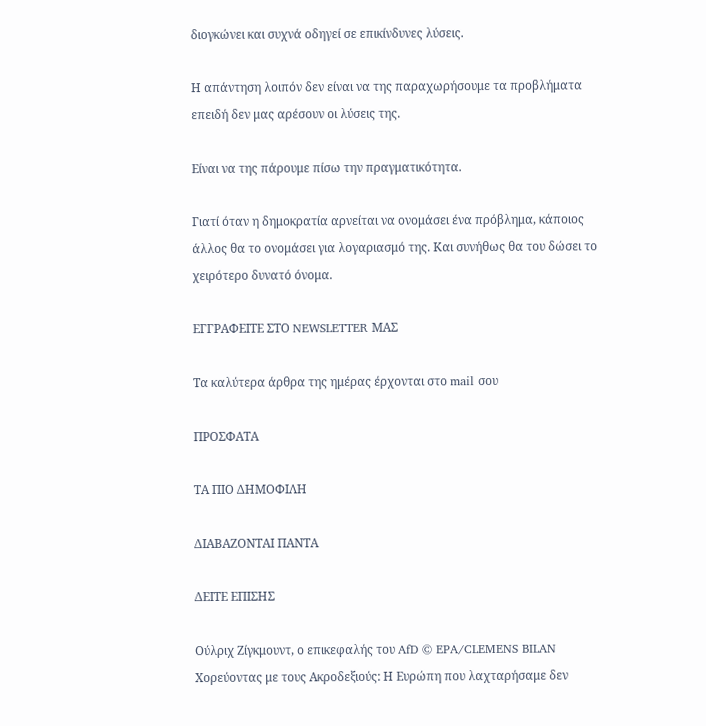διογκώνει και συχνά οδηγεί σε επικίνδυνες λύσεις.

Η απάντηση λοιπόν δεν είναι να της παραχωρήσουμε τα προβλήματα επειδή δεν μας αρέσουν οι λύσεις της.

Είναι να της πάρουμε πίσω την πραγματικότητα.

Γιατί όταν η δημοκρατία αρνείται να ονομάσει ένα πρόβλημα, κάποιος άλλος θα το ονομάσει για λογαριασμό της. Και συνήθως θα του δώσει το χειρότερο δυνατό όνομα.

ΕΓΓΡΑΦΕΙΤΕ ΣΤΟ NEWSLETTER ΜΑΣ

Tα καλύτερα άρθρα της ημέρας έρχονται στο mail σου

ΠΡΟΣΦΑΤΑ

ΤΑ ΠΙΟ ΔΗΜΟΦΙΛΗ

ΔΙΑΒΑΖΟΝΤΑΙ ΠΑΝΤΑ

ΔΕΙΤΕ ΕΠΙΣΗΣ

Ούλριχ Ζίγκμουντ, ο επικεφαλής του AfD © EPA/CLEMENS BILAN
Χορεύοντας με τους Ακροδεξιούς: Η Ευρώπη που λαχταρήσαμε δεν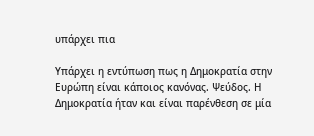υπάρχει πια

Υπάρχει η εντύπωση πως η Δημοκρατία στην Ευρώπη είναι κάποιος κανόνας. Ψεύδος. Η Δημοκρατία ήταν και είναι παρένθεση σε μία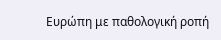Ευρώπη με παθολογική ροπή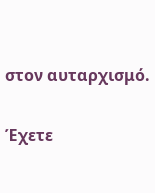στον αυταρχισμό.

Έχετε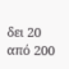δει 20 από 200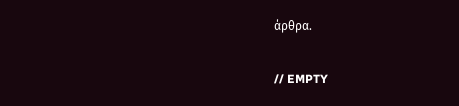άρθρα.

// EMPTY